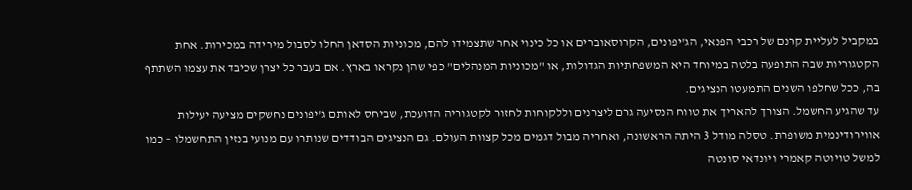במקביל לעליית קרנם של רכבי הפנאי, הג'יפונים, הקרוסאוברים או כל כינוי אחר שתצמידו להם, מכוניות הסדאן החלו לסבול מירידה במכירות. אחת הקטגוריות שבה התופעה בלטה במיוחד היא המשפחתיות הגדולות, או "מכוניות המנהלים" כפי שהן נקראו בארץ. אם בעבר כל יצרן שכיבד את עצמו השתתף בה, ככל שחלפו השנים התמעטו הנציגים.
עד שהגיע החשמל. הצורך להאריך את טווח הנסיעה גרם ליצרנים וללקוחות לחזור לקטגוריה הדועכת, שביחס לאותם ג'יפונים נחשקים מציעה יעילות אווירודינמית משופרת. טסלה מודל 3 היתה הראשונה, ואחריה מבול דגמים מכל קצוות העולם. גם הנציגים הבודדים שנותרו עם מנועי בנזין התחשמלו – כמו למשל טויוטה קאמרי ויונדאי סונטה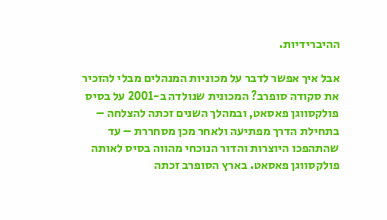ההיברידיות.

אבל איך אפשר לדבר על מכוניות המנהלים מבלי להזכיר את סקודה סופרב? המכונית שנולדה ב-2001 על בסיס פולקסווגן פאסאט, ובמהלך השנים זכתה להצלחה – בתחילת הדרך מפתיעה ולאחר מכן מסחררת – עד שהתהפכו היוצרות והדור הנוכחי מהווה בסיס לאותה פולקסווגן פאסאט. בארץ הסופרב זכתה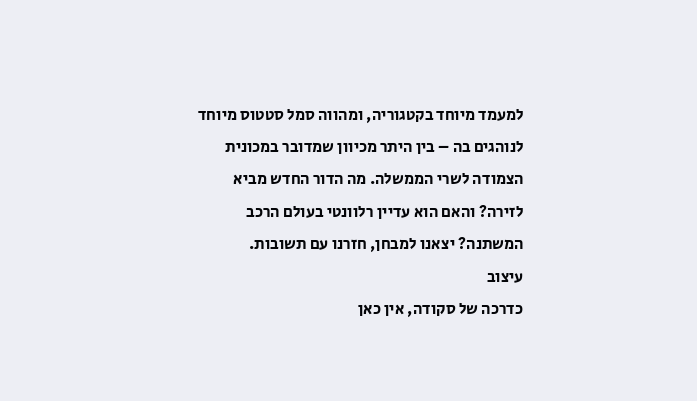למעמד מיוחד בקטגוריה, ומהווה סמל סטטוס מיוחד לנוהגים בה – בין היתר מכיוון שמדובר במכונית הצמודה לשרי הממשלה. מה הדור החדש מביא לזירה? והאם הוא עדיין רלוונטי בעולם הרכב המשתנה? יצאנו למבחן, חזרנו עם תשובות.
עיצוב
כדרכה של סקודה, אין כאן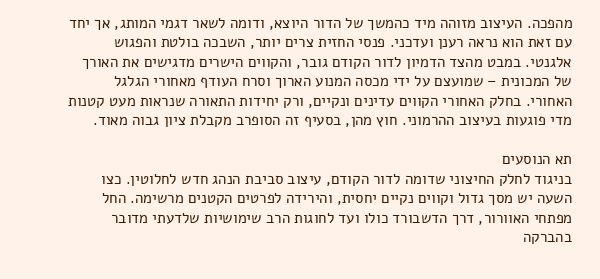מהפכה. העיצוב מזוהה מיד כהמשך של הדור היוצא, ודומה לשאר דגמי המותג, אך יחד עם זאת הוא נראה רענן ועדכני. פנסי החזית צרים יותר, השבכה בולטת והפגוש אלגנטי. במבט מהצד הדמיון לדור הקודם גובר, והקווים הישרים מדגישים את האורך של המכונית – שמועצם על ידי מכסה המנוע הארוך וסרח העודף מאחורי הגלגל האחורי. בחלק האחורי הקווים עדינים ונקיים, ורק יחידות התאורה שנראות מעט קטנות מדי פוגעות בעיצוב ההרמוני. חוץ מהן, בסעיף זה הסופרב מקבלת ציון גבוה מאוד.

תא הנוסעים
בניגוד לחלק החיצוני שדומה לדור הקודם, עיצוב סביבת הנהג חדש לחלוטין. כצו השעה יש מסך גדול וקווים נקיים יחסית, והירידה לפרטים הקטנים מרשימה. החל מפתחי האוורור, דרך הדשבורד כולו ועד לחוגות הרב שימושיות שלדעתי מדובר בהברקה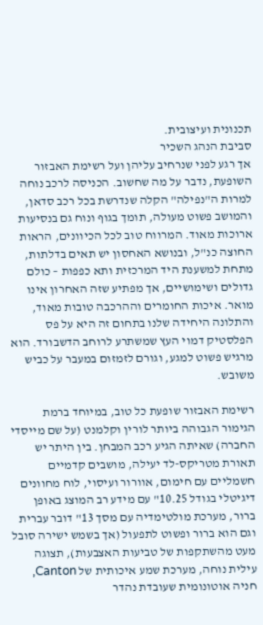תכנונית ועיצובית.
סביבת הנהג השכיר
אך רגע לפני שנרחיב עליהן ועל רשימת האבזור השופעת, נדבר על מה שחשוב. הכניסה לרכב נוחה למרות ה"נפילה" הקלה שנדרשת בכל רכב סדאן, והמושב פשוט מעולה, תומך בגוף ונוח גם בנסיעות ארוכות מאוד. המרווח טוב לכל הכיוונים, הראות החוצה כנ"ל, ובנושא האחסון יש תאים בדלתות, מתחת למשענת היד המרכזית ותא כפפות – כולם גדולים ושימושיים, אך מפתיע שזה האחרון אינו מואר. איכות החומרים וההרכבה טובות מאוד, והתלונה היחידה שלנו בתחום זה היא על פס הפלסטיק דמוי העץ שמשתרע לרוחב הדשבורד. הוא מרגיש פשוט למגע, וגורם לזמזום במעבר על כביש משובש.

רשימת האבזור שופעת כל טוב, במיוחד ברמת הגימור הגבוהה ביותר לורין וקלמנט (על שם מייסדי החברה) שאיתה הגיע רכב המבחן. בין היתר יש תאורת מטריקס-לד יעילה, מושבים קדמיים חשמליים עם חימום, אוורור ועיסוי, לוח מחוונים דיגיטלי בגודל 10.25" עם מידע רב המוצג באופן ברור, מערכת מולטימדיה עם מסך 13" דובר עברית וגם הוא ברור ופשוט לתפעול (אך בשמש ישירה סובל מעט מהשתקפות של טביעות האצבעות), תצוגה עילית נוחה, מערכת שמע איכותית של Canton, חניה אוטונומית שעובדת נהדר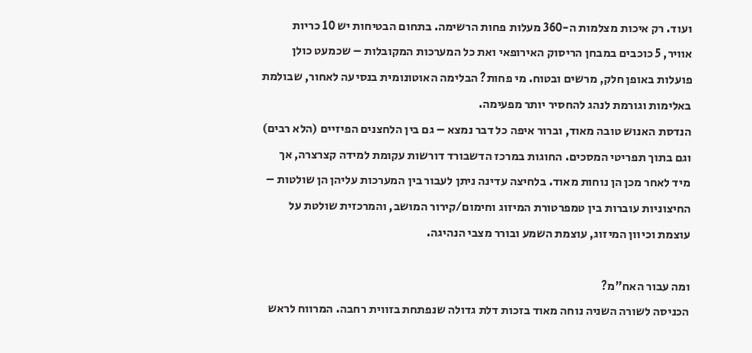ועוד. רק איכות מצלמות ה-360 מעלות פחות הרשימה. בתחום הבטיחות יש 10 כריות אוויר, 5 כוכבים במבחן הריסוק האירופאי ואת כל המערכות המקובלות – שכמעט כולן פועלות באופן חלק, מרשים ובטוח. מי פחות? הבלימה האוטונומית בנסיעה לאחור, שבולמת באלימות וגורמת לנהג להחסיר יותר מפעימה.
הנדסת האנוש טובה מאוד, וברור איפה כל דבר נמצא – גם בין הלחצנים הפיזיים (הלא רבים) וגם בתוך תפריטי המסכים. החוגות במרכז הדשבורד דורשות עקומת למידה קצרצרה, אך מיד לאחר מכן הן נוחות מאוד. בלחיצה עדינה ניתן לעבור בין המערכות עליהן הן שולטות – החיצוניות עוברות בין טמפרטורת המיזוג וחימום/קירור המושב, והמרכזית שולטת על עוצמת וכיוון המיזוג, עוצמת השמע ובורר מצבי הנהיגה.

ומה עבור האח"מ?
הכניסה לשורה השניה נוחה מאוד בזכות דלת גדולה שנפתחת בזווית רחבה. המרווח לראש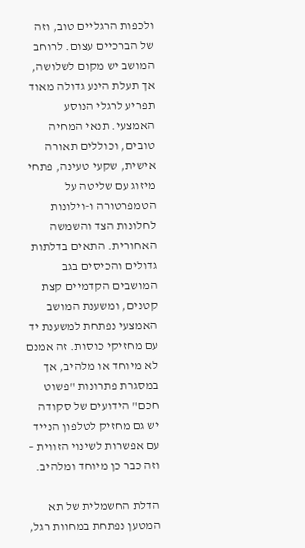ולכפות הרגליים טוב, וזה של הברכיים עצום. לרוחב המושב יש מקום לשלושה, אך תעלת הינע גדולה מאוד תפריע לרגלי הנוסע האמצעי. תנאי המחיה טובים, וכוללים תאורה אישית, שקעי טעינה, פתחי מיזוג עם שליטה על הטמפרטורה ו-וילונות לחלונות הצד והשמשה האחורית. התאים בדלתות גדולים והכיסים בגב המושבים הקדמיים קצת קטנים, ומשענת המושב האמצעי נפתחת למשענת יד עם מחזיקי כוסות. זה אמנם לא מיוחד או מלהיב, אך במסגרת פתרונות "פשוט חכם" הידועים של סקודה יש גם מחזיק לטלפון הנייד עם אפשרות לשינוי הזווית – וזה כבר כן מיוחד ומלהיב.

הדלת החשמלית של תא המטען נפתחת במחוות רגל,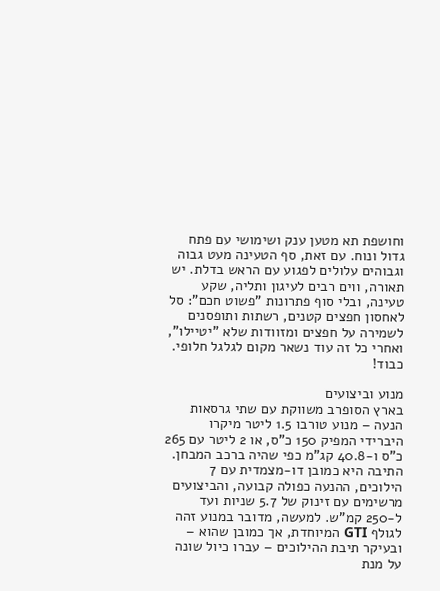וחושפת תא מטען ענק ושימושי עם פתח גדול ונוח. עם זאת, סף הטעינה מעט גבוה וגבוהים עלולים לפגוע עם הראש בדלת. יש תאורה, ווים רבים לעיגון ותליה, שקע טעינה, ובלי סוף פתרונות "פשוט חכם": סל לאחסון חפצים קטנים, רשתות ותופסנים לשמירה על חפצים ומזוודות שלא "יטיילו", ואחרי כל זה עוד נשאר מקום לגלגל חלופי. כבוד!

מנוע וביצועים
בארץ הסופרב משווקת עם שתי גרסאות הנעה – מנוע טורבו 1.5 ליטר מיקרו היברידי המפיק 150 כ"ס, או 2 ליטר עם 265 כ"ס ו-40.8 קג"מ כפי שהיה ברכב המבחן. התיבה היא כמובן דו-מצמדית עם 7 הילוכים, ההנעה כפולה קבועה, והביצועים מרשימים עם זינוק של 5.7 שניות ועד ל-250 קמ"ש. למעשה, מדובר במנוע זהה לגולף GTI המיוחדת, אך כמובן שהוא – ובעיקר תיבת ההילוכים – עברו כיול שונה על מנת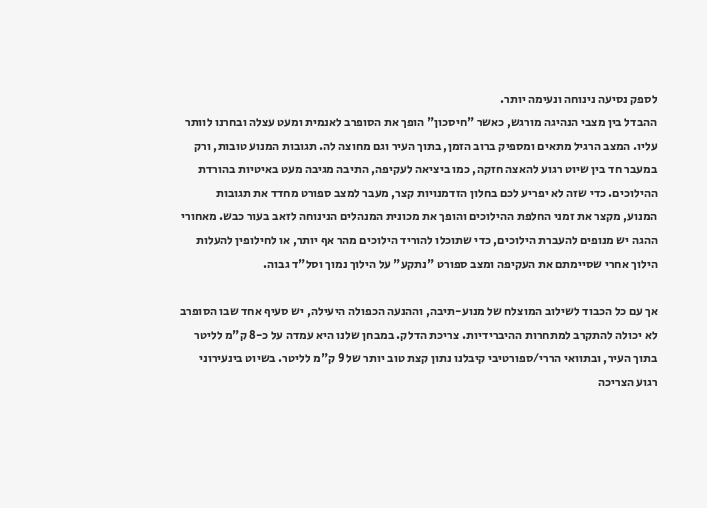לספק נסיעה נינוחה ונעימה יותר.
ההבדל בין מצבי הנהיגה מורגש, כאשר "חיסכון" הופך את הסופרב לאנמית ומעט עצלה ובחרנו לוותר עליו. המצב הרגיל מתאים ומספיק ברוב הזמן, בתוך העיר וגם מחוצה לה. תגובות המנוע טובות, ורק במעבר חד בין שיוט רגוע להאצה חזקה, כמו ביציאה לעקיפה, התיבה מגיבה מעט באיטיות בהורדת ההילוכים. כדי שזה לא יפריע לכם בחלון הזדמנויות קצר, מעבר למצב ספורט מחדד את תגובות המנוע, מקצר את זמני החלפת ההילוכים והופך את מכונית המנהלים הנינוחה לזאב בעור כבש. מאחורי ההגה יש מנופים להעברת הילוכים, כדי שתוכלו להוריד הילוכים מהר אף יותר, או לחילופין להעלות הילוך אחרי שסיימתם את העקיפה ומצב ספורט "נתקע" על הילוך נמוך וסל"ד גבוה.

אך עם כל הכבוד לשילוב המוצלח של מנוע-תיבה, וההנעה הכפולה היעילה, יש סעיף אחד שבו הסופרב לא יכולה להתקרב למתחרות ההיברידיות. צריכת הדלק. במבחן שלנו היא עמדה על כ-8 ק"מ לליטר בתוך העיר, ובתוואי הררי/ספורטיבי קיבלנו נתון קצת טוב יותר של 9 ק"מ לליטר. בשיוט בינעירוני רגוע הצריכה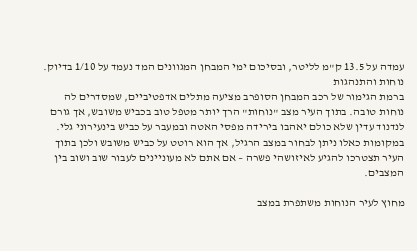עמדה על 13.5 ק"מ לליטר, ובסיכום ימי המבחן המגוונים המד נעמד על 1/10 בדיוק.
נוחות והתנהגות
ברמת הגימור של רכב המבחן הסופרב מציעה מתלים אדפטיביים, שמסדרים לה נוחות טובה. בתוך העיר מצב "נוחות" הרך יותר מטפל טוב בכביש משובש, אך גורם לנדנוד עדין שלא כולם יאהבו בירידה מפסי האטה ובמעבר על כביש בינעירוני גלי. במקומות כאלו ניתן לבחור במצב הרגיל, אך הוא רוטט על כביש משובש ולכן בתוך העיר תצטרכו להגיע לאיזושהי פשרה – אם אתם לא מעוניינים לעבור שוב ושוב בין המצבים.

מחוץ לעיר הנוחות משתפרת במצב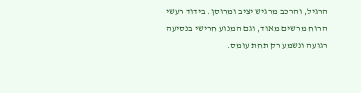הרגיל, והרכב מרגיש יציב ומרוסן. בידוד רעשי הרוח מרשים מאוד, וגם המנוע חרישי בנסיעה רגועה ונשמע רק תחת עומס.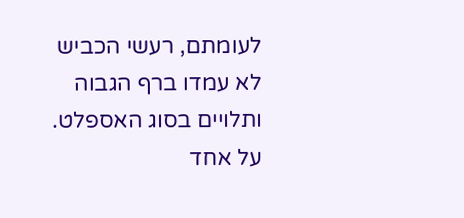לעומתם, רעשי הכביש לא עמדו ברף הגבוה ותלויים בסוג האספלט. על אחד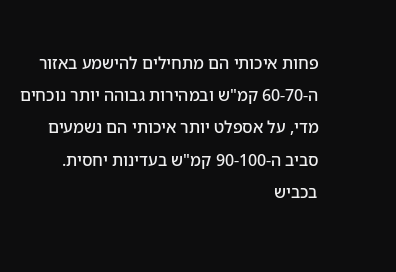פחות איכותי הם מתחילים להישמע באזור ה-60-70 קמ"ש ובמהירות גבוהה יותר נוכחים מדי, על אספלט יותר איכותי הם נשמעים סביב ה-90-100 קמ"ש בעדינות יחסית.
בכביש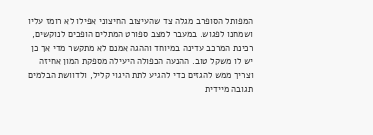המפותל הסופרב מגלה צד שהעיצוב החיצוני אפילו לא רומז עליו ושמחנו לפגוש. במעבר למצב ספורט המתלים הופכים לנוקשים, רכינת המרכב עדינה במיוחד וההגה אמנם לא מתקשר מדי אך כן יש לו משקל טוב. ההנעה הכפולה היעילה מספקת המון אחיזה וצריך ממש להגזים כדי להגיע לתת היגוי קליל, ולדוושת הבלמים תגובה מיידית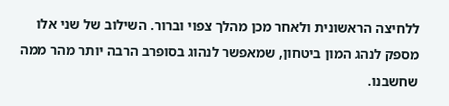ללחיצה הראשונית ולאחר מכן מהלך צפוי וברור. השילוב של שני אלו מספק לנהג המון ביטחון, שמאפשר לנהוג בסופרב הרבה יותר מהר ממה שחשבנו.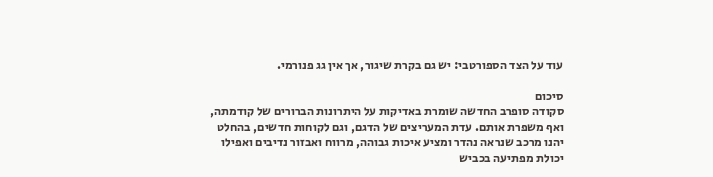עוד על הצד הספורטבי: יש גם בקרת שיגור, אך אין גג פנורמי.

סיכום
סקודה סופרב החדשה שומרת באדיקות על היתרונות הברורים של קודמתה, ואף משפרת אותם. עדת המעריצים של הדגם, וגם לקוחות חדשים, בהחלט יהנו מרכב שנראה נהדר ומציע איכות גבוהה, מרווח ואבזור נדיבים ואפילו יכולת מפתיעה בכביש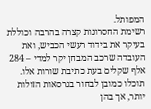המפותל.
רשימת החסרונות קצרה בהרבה וכוללת בעיקר את בידוד רעשי הכביש, ואת העובדה שרכב המבחן יקר למדי – 284 אלף שקלים בעת כתיבת שורות אלו. תוכלו כמובן לבחור בגרסאות הזולות יותר, אך בהן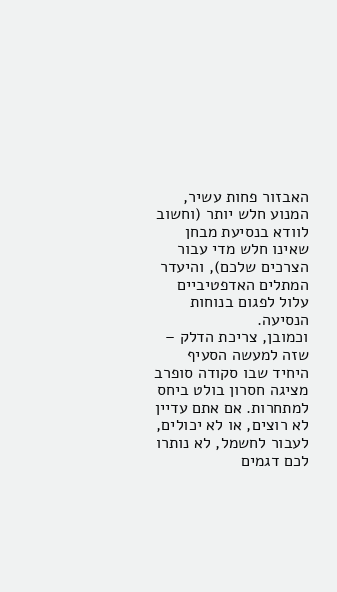האבזור פחות עשיר, המנוע חלש יותר (וחשוב לוודא בנסיעת מבחן שאינו חלש מדי עבור הצרכים שלכם), והיעדר המתלים האדפטיביים עלול לפגום בנוחות הנסיעה.
וכמובן, צריכת הדלק – שזה למעשה הסעיף היחיד שבו סקודה סופרב מציגה חסרון בולט ביחס למתחרות. אם אתם עדיין לא רוצים, או לא יכולים, לעבור לחשמל, לא נותרו לכם דגמים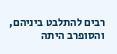רבים להתלבט ביניהם, והסופרב היתה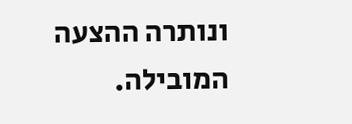ונותרה ההצעה המובילה.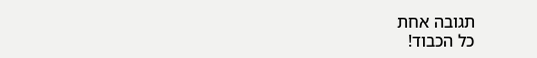תגובה אחת
כל הכבוד!